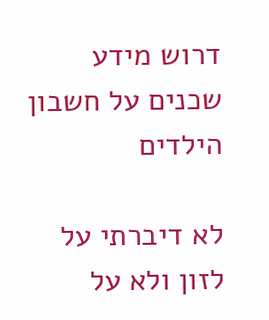דרוש מידע שכנים על חשבון הילדים

לא דיברתי על לזון ולא על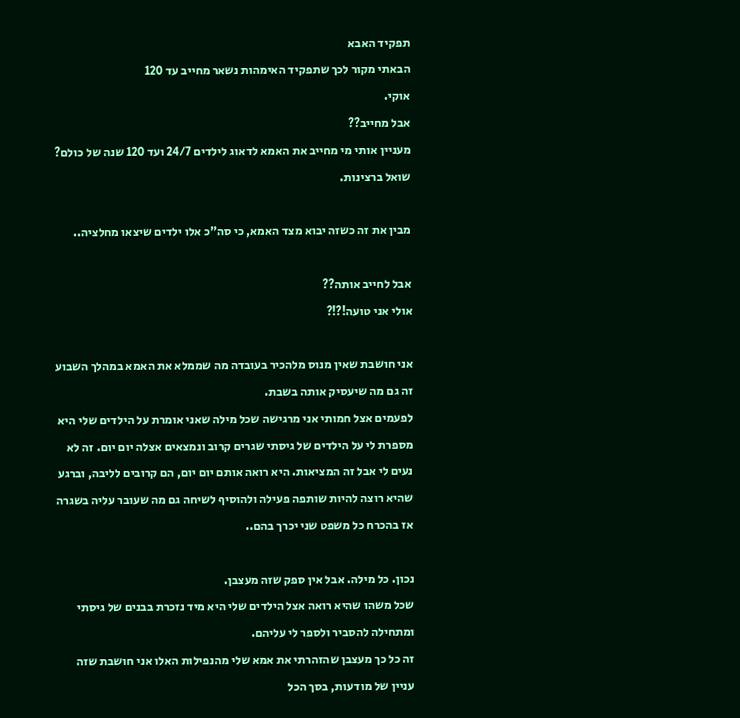תפקיד האבא
הבאתי מקור לכך שתפקיד האימהות נשאר מחייב עד 120
אוקי.
אבל מחייב??
מעניין אותי מי מחייב את האמא לדאוג לילדים 24/7 ועד 120 שנה של כולם? שואל ברצינות.

מבין את זה כשזה יבוא מצד האמא, כי סה"כ אלו ילדים שיצאו מחלציה..

אבל לחייב אותה??
אולי אני טועה!?!?

אני חושבת שאין מנוס מלהכיר בעובדה מה שממלא את האמא במהלך השבוע זה גם מה שיעסיק אותה בשבת.
לפעמים אצל חמותי אני מרגישה שכל מילה שאני אומרת על הילדים שלי היא מספרת לי על הילדים של גיסתי שגרים קרוב ונמצאים אצלה יום יום. זה לא נעים לי אבל זה המציאות. היא רואה אותם יום יום, הם קרובים לליבה, וברגע שהיא רוצה להיות שותפה פעילה ולהוסיף לשיחה גם מה שעובר עליה בשגרה אז בהכרח כל משפט שני יכרך בהם..

נכון. כל מילה. אבל אין ספק שזה מעצבן.
שכל משהו שהיא רואה אצל הילדים שלי היא מיד נזכרת בבנים של גיסתי
ומתחילה להסביר ולספר לי עליהם.
זה כל כך מעצבן שהזהרתי את אמא שלי מהנפילות האלו אני חושבת שזה עניין של מודעות, בסך הכל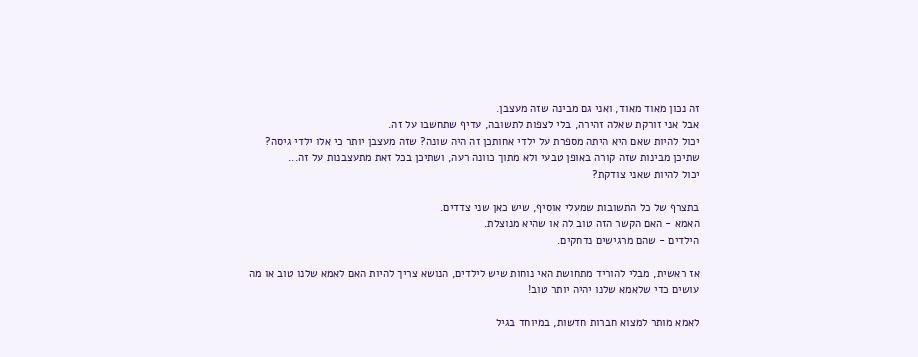זה נכון מאוד מאוד, ואני גם מבינה שזה מעצבן.
אבל אני זורקת שאלה זהירה, בלי לצפות לתשובה, עדיף שתחשבו על זה.
יכול להיות שאם היא היתה מספרת על ילדי אחותכן זה היה שונה? שזה מעצבן יותר כי אלו ילדי גיסה?
שתיכן מבינות שזה קורה באופן טבעי ולא מתוך כוונה רעה, ושתיכן בכל זאת מתעצבנות על זה...
יכול להיות שאני צודקת?

בתצרף של כל התשובות שמעלי אוסיף, שיש כאן שני צדדים.
האמא - האם הקשר הזה טוב לה או שהיא מנוצלת.
הילדים - שהם מרגישים נדחקים.

אז ראשית, מבלי להוריד מתחושת האי נוחות שיש לילדים, הנושא צריך להיות האם לאמא שלנו טוב או מה עושים כדי שלאמא שלנו יהיה יותר טוב!

לאמא מותר למצוא חברות חדשות, במיוחד בגיל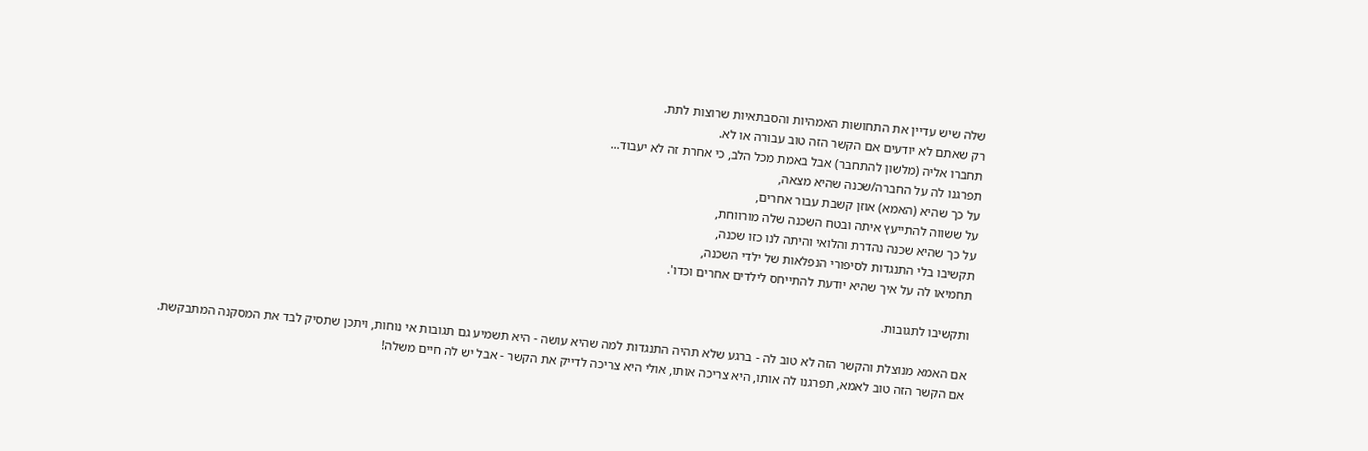שלה שיש עדיין את התחושות האמהיות והסבתאיות שרוצות לתת.
רק שאתם לא יודעים אם הקשר הזה טוב עבורה או לא.
תחברו אליה (מלשון להתחבר) אבל באמת מכל הלב, כי אחרת זה לא יעבוד...
תפרגנו לה על החברה/שכנה שהיא מצאה,
על כך שהיא (האמא) אוזן קשבת עבור אחרים,
על ששווה להתייעץ איתה ובטח השכנה שלה מורווחת,
על כך שהיא שכנה נהדרת והלואי והיתה לנו כזו שכנה,
תקשיבו בלי התנגדות לסיפורי הנפלאות של ילדי השכנה,
תחמיאו לה על איך שהיא יודעת להתייחס לילדים אחרים וכדו'.

ותקשיבו לתגובות.

אם האמא מנוצלת והקשר הזה לא טוב לה - ברגע שלא תהיה התנגדות למה שהיא עושה - היא תשמיע גם תגובות אי נוחות, ויתכן שתסיק לבד את המסקנה המתבקשת.
אם הקשר הזה טוב לאמא, תפרגנו לה אותו, היא צריכה אותו, אולי היא צריכה לדייק את הקשר - אבל יש לה חיים משלה!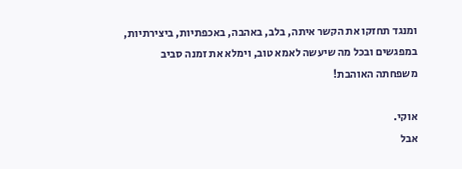ומנגד תחזקו את הקשר איתה, בלב, באהבה, באכפתיות, ביצירתיות, במפגשים ובכל מה שיעשה לאמא טוב, וימלא את זמנה סביב משפחתה האוהבת!

אוקי.
אבל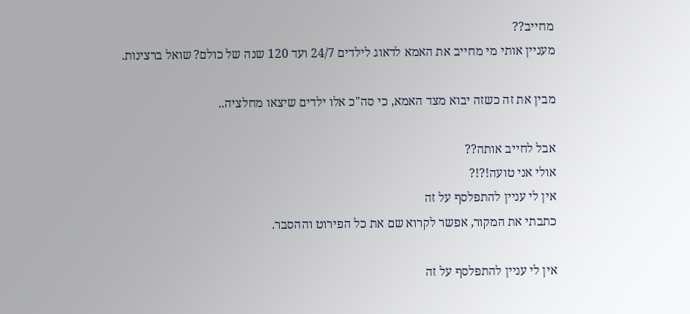מחייב??
מעניין אותי מי מחייב את האמא לדאוג לילדים 24/7 ועד 120 שנה של כולם? שואל ברצינות.

מבין את זה כשזה יבוא מצד האמא, כי סה"כ אלו ילדים שיצאו מחלציה..

אבל לחייב אותה??
אולי אני טועה!?!?
אין לי עניין להתפלסף על זה
כתבתי את המקור, אפשר לקרוא שם את כל הפירוט וההסבר.

אין לי עניין להתפלסף על זה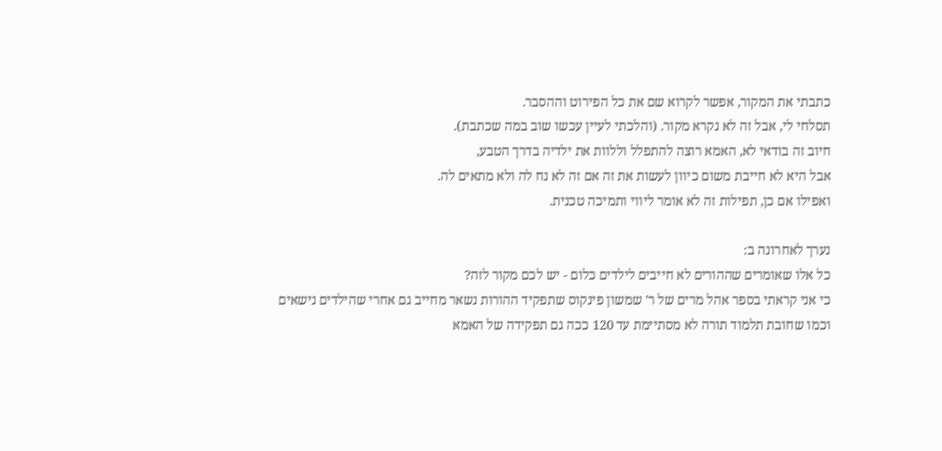כתבתי את המקור, אפשר לקרוא שם את כל הפירוט וההסבר.
תסלחי לי, אבל זה לא נקרא מקור. (והלכתי לעיין עכשו שוב במה שכתבת).
חיוב זה בודאי לא, האמא רוצה להתפלל וללוות את ילדיה בדרך הטבע,
אבל היא לא חייבת משום כיוון לעשות את זה אם זה לא נח לה ולא מתאים לה.
ואפילו אם כן, תפילות זה לא אומר ליווי ותמיכה טכנית.

נערך לאחרונה ב:
כל אלו שאומרים שההורים לא חייבים לילדים כלום - יש לכם מקור לזה?
כי אני קראתי בספר אהל מרים של ר' שמשון פינקוס שתפקיד ההורות נשאר מחייב גם אחרי שהילדים נישאים
וכמו שחובת תלמוד תורה לא מסתיימת עד 120 ככה גם תפקידה של האמא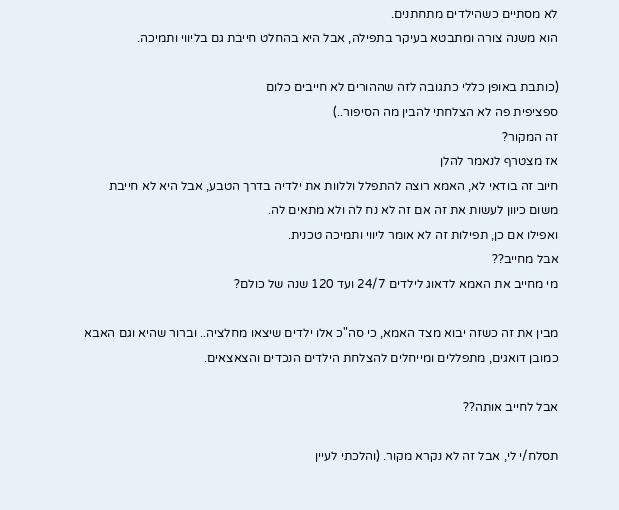לא מסתיים כשהילדים מתחתנים.
הוא משנה צורה ומתבטא בעיקר בתפילה, אבל היא בהחלט חייבת גם בליווי ותמיכה.

(כותבת באופן כללי כתגובה לזה שההורים לא חייבים כלום
ספציפית פה לא הצלחתי להבין מה הסיפור..)
זה המקור?
אז מצטרף לנאמר להלן
חיוב זה בודאי לא, האמא רוצה להתפלל וללוות את ילדיה בדרך הטבע, אבל היא לא חייבת משום כיוון לעשות את זה אם זה לא נח לה ולא מתאים לה.
ואפילו אם כן, תפילות זה לא אומר ליווי ותמיכה טכנית.
אבל מחייב??
מי מחייב את האמא לדאוג לילדים 24/7 ועד 120 שנה של כולם?

מבין את זה כשזה יבוא מצד האמא, כי סה"כ אלו ילדים שיצאו מחלציה.. וברור שהיא וגם האבא כמובן דואגים, מתפללים ומייחלים להצלחת הילדים הנכדים והצאצאים.

אבל לחייב אותה??

תסלח/י לי, אבל זה לא נקרא מקור. (והלכתי לעיין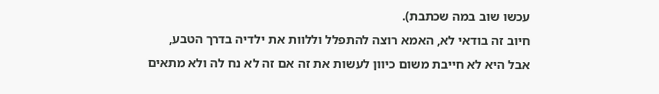עכשו שוב במה שכתבת).
חיוב זה בודאי לא, האמא רוצה להתפלל וללוות את ילדיה בדרך הטבע,
אבל היא לא חייבת משום כיוון לעשות את זה אם זה לא נח לה ולא מתאים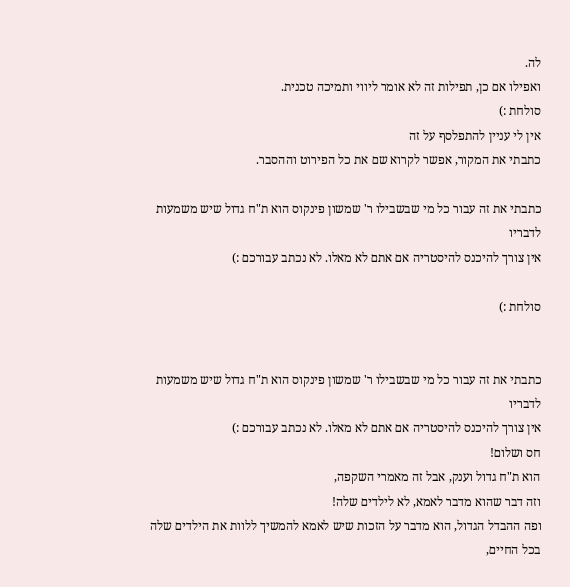לה.
ואפילו אם כן, תפילות זה לא אומר ליווי ותמיכה טכנית.
סולחת :)
אין לי עניין להתפלסף על זה
כתבתי את המקור, אפשר לקרוא שם את כל הפירוט וההסבר.

כתבתי את זה עבור כל מי שבשבילו ר' שמשון פינקוס הוא ת"ח גדול שיש משמעות לדבריו
אין צורך להיכנס להיסטריה אם אתם לא מאלו. לא נכתב עבורכם :)

סולחת :)


כתבתי את זה עבור כל מי שבשבילו ר' שמשון פינקוס הוא ת"ח גדול שיש משמעות לדבריו
אין צורך להיכנס להיסטריה אם אתם לא מאלו. לא נכתב עבורכם :)
חס ושלום!
הוא ת"ח גדול וענק, אבל זה מאמרי השקפה,
וזה דבר שהוא מדבר לאמא, לא לילדים שלה!
ופה ההבדל הגדול, הוא מדבר על הזכות שיש לאמא להמשיך ללוות את הילדים שלה בכל החיים,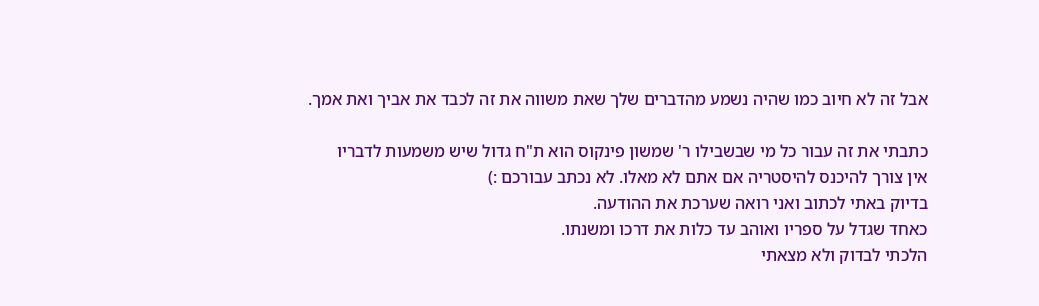אבל זה לא חיוב כמו שהיה נשמע מהדברים שלך שאת משווה את זה לכבד את אביך ואת אמך.

כתבתי את זה עבור כל מי שבשבילו ר' שמשון פינקוס הוא ת"ח גדול שיש משמעות לדבריו
אין צורך להיכנס להיסטריה אם אתם לא מאלו. לא נכתב עבורכם :)
בדיוק באתי לכתוב ואני רואה שערכת את ההודעה.
כאחד שגדל על ספריו ואוהב עד כלות את דרכו ומשנתו.
הלכתי לבדוק ולא מצאתי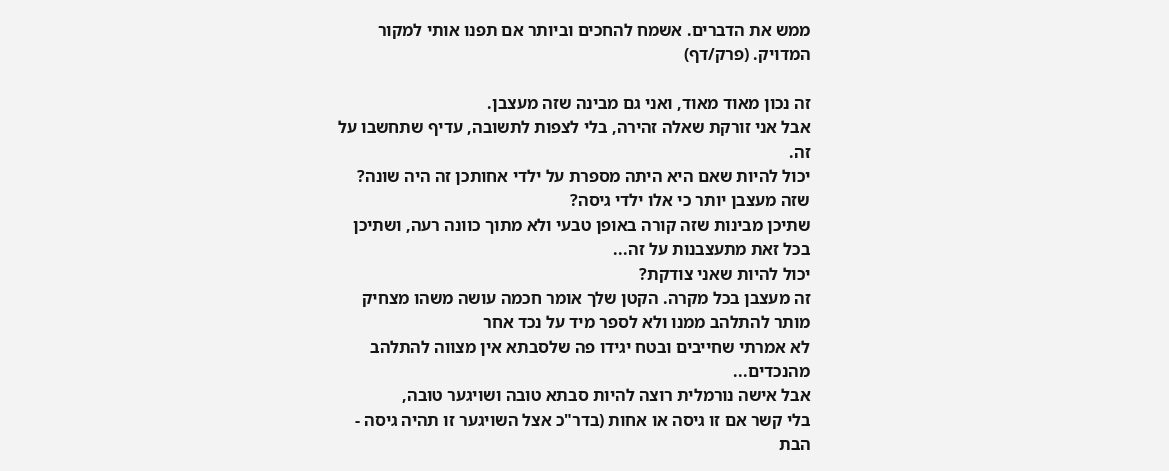ממש את הדברים. אשמח להחכים וביותר אם תפנו אותי למקור המדויק. (פרק/דף)

זה נכון מאוד מאוד, ואני גם מבינה שזה מעצבן.
אבל אני זורקת שאלה זהירה, בלי לצפות לתשובה, עדיף שתחשבו על זה.
יכול להיות שאם היא היתה מספרת על ילדי אחותכן זה היה שונה? שזה מעצבן יותר כי אלו ילדי גיסה?
שתיכן מבינות שזה קורה באופן טבעי ולא מתוך כוונה רעה, ושתיכן בכל זאת מתעצבנות על זה...
יכול להיות שאני צודקת?
זה מעצבן בכל מקרה. הקטן שלך אומר חכמה עושה משהו מצחיק
מותר להתלהב ממנו ולא לספר מיד על נכד אחר
לא אמרתי שחייבים ובטח יגידו פה שלסבתא אין מצווה להתלהב מהנכדים...
אבל אישה נורמלית רוצה להיות סבתא טובה ושויגער טובה,
בלי קשר אם זו גיסה או אחות (בדר"כ אצל השויגער זו תהיה גיסה - הבת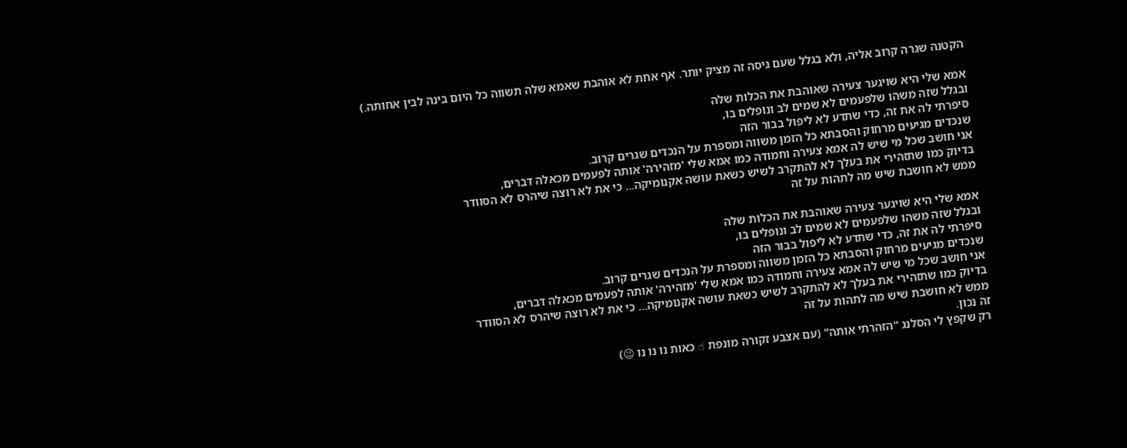הקטנה שגרה קרוב אליה, ולא בגלל שעם גיסה זה מציק יותר. אף אחת לא אוהבת שאמא שלה תשווה כל היום בינה לבין אחותה.)

אמא שלי היא שויגער צעירה שאוהבת את הכלות שלה
ובגלל שזה משהו שלפעמים לא שמים לב ונופלים בו,
סיפרתי לה את זה, כדי שתדע לא ליפול בבור הזה
שנכדים מגיעים מרחוק והסבתא כל הזמן משווה ומספרת על הנכדים שגרים קרוב.
אני חושב שכל מי שיש לה אמא צעירה וחמודה כמו אמא שלי 'מזהירה' אותה לפעמים מכאלה דברים,
בדיוק כמו שתזהירי את בעלך לא להתקרב לשיש כשאת עושה אקנומיקה... כי את לא רוצה שיהרס לא הסוודר
ממש לא חושבת שיש מה לתהות על זה

אמא שלי היא שויגער צעירה שאוהבת את הכלות שלה
ובגלל שזה משהו שלפעמים לא שמים לב ונופלים בו,
סיפרתי לה את זה, כדי שתדע לא ליפול בבור הזה
שנכדים מגיעים מרחוק והסבתא כל הזמן משווה ומספרת על הנכדים שגרים קרוב.
אני חושב שכל מי שיש לה אמא צעירה וחמודה כמו אמא שלי 'מזהירה' אותה לפעמים מכאלה דברים,
בדיוק כמו שתזהירי את בעלך לא להתקרב לשיש כשאת עושה אקנומיקה... כי את לא רוצה שיהרס לא הסוודר
ממש לא חושבת שיש מה לתהות על זה
זה נכון.
רק שקפץ לי הסלנג "הזהרתי אותה" (עם אצבע זקורה מונפת ☝ כאות נו נו נו 😉)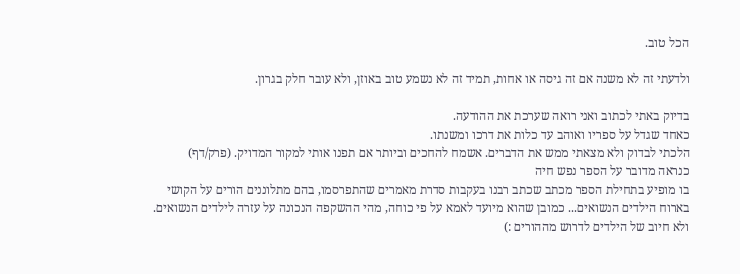הכל טוב.

ולדעתי זה לא משנה אם זה גיסה או אחות, תמיד זה לא נשמע טוב באוזן, ולא עובר חלק בגרון.

בדיוק באתי לכתוב ואני רואה שערכת את ההודעה.
כאחד שגדל על ספריו ואוהב עד כלות את דרכו ומשנתו.
הלכתי לבדוק ולא מצאתי ממש את הדברים. אשמח להחכים וביותר אם תפנו אותי למקור המדויק. (פרק/דף)
כנראה מדובר על הספר נפש חיה
בו מופיע בתחילת הספר מכתב שכתב רבנו בעקבות סדרת מאמרים שהתפרסמו, בהם מתלוננים הורים על הקושי בארוח הילדים הנשואים... כמובן שהוא מיועד לאמא על פי כוחה, מהי ההשקפה הנכונה על עזרה לילדים הנשואים. ולא חיוב של הילדים לדרוש מההורים :)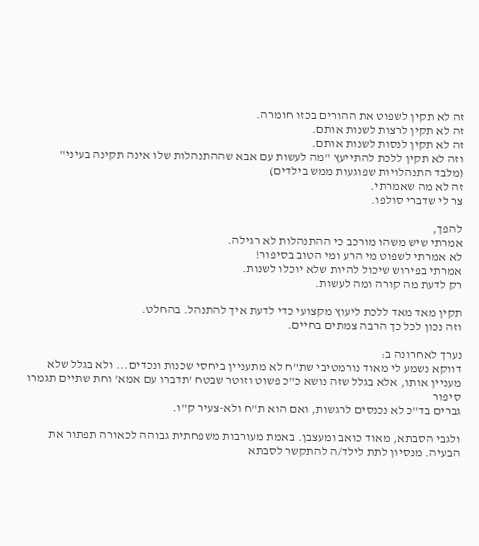זה לא תקין לשפוט את ההורים בכזו חומרה.
זה לא תקין לרצות לשנות אותם.
זה לא תקין לנסות לשנות אותם.
וזה לא תקין ללכת להתייעץ "מה לעשות עם אבא שההתנהלות שלו אינה תקינה בעיני"
(מלבד התנהלויות שפוגעות ממש בילדים)
זה לא מה שאמרתי.
צר לי שדברי סולפו.

להפך,
אמרתי שיש משהו מורכב כי ההתנהלות לא רגילה.
לא אמרתי לשפוט מי הרע ומי הטוב בסיפור!
אמרתי בפירוש שיכול להיות שלא יוכלו לשנות.
רק לדעת מה קורה ומה לעשות.

תקין מאד מאד ללכת ליעוץ מקצועי כדי לדעת איך להתנהל. בהחלט.
וזה נכון לכל כך הרבה צמתים בחיים.

נערך לאחרונה ב:
דווקא נשמע לי מאוד נורמטיבי שת"ח לא מתעניין ביחסי שכנות ונכדים... ולא בגלל שלא מעניין אותו, אלא בגלל שזה נושא כ"כ פשוט וזוטר שבטח 'תדברו עם אמא' וחת שתיים תגמרו סיפור
גברים בד"כ לא נכנסים לרגשות, ואם הוא ת"ח ולא-צעיר ק"ו.

ולגבי הסבתא, מאוד כואב ומעצבן. באמת מעורבות משפחתית גבוהה לכאורה תפתור את הבעיה. מנסיון לתת לילד/ה להתקשר לסבתא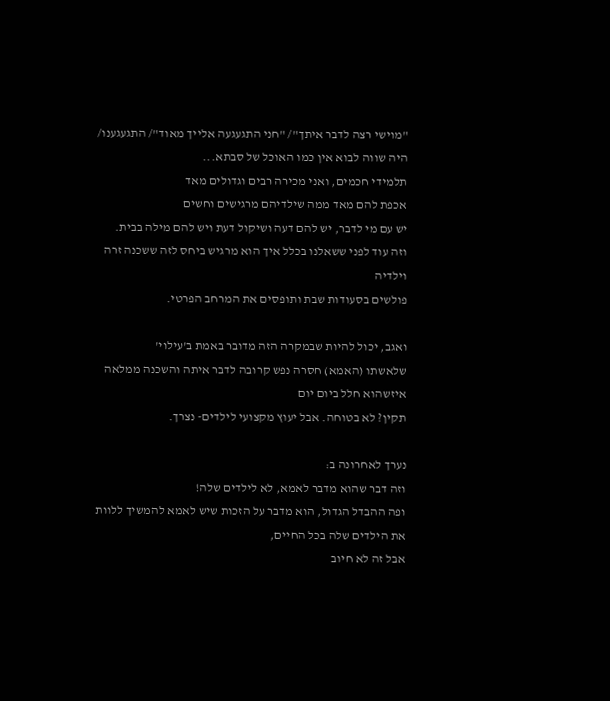"מוישי רצה לדבר איתך"/ "חני התגעגעה אלייך מאוד"/ התגעגענו/ היה שווה לבוא אין כמו האוכל של סבתא...
תלמידי חכמים, ואני מכירה רבים וגדולים מאד
אכפת להם מאד ממה שילדיהם מרגישים וחשים
יש עם מי לדבר, יש להם דעה ושיקול דעת ויש להם מילה בבית.
וזה עוד לפני ששאלנו בכלל איך הוא מרגיש ביחס לזה ששכנה זרה וילדיה
פולשים בסעודות שבת ותופסים את המרחב הפרטי.

ואגב, יכול להיות שבמקרה הזה מדובר באמת ב'עילוי'
שלאשתו (האמא) חסרה נפש קרובה לדבר איתה והשכנה ממלאה איזשהוא חלל ביום יום
תקין? לא בטוחה. אבל יעוץ מקצועי לילדים- נצרך.

נערך לאחרונה ב:
וזה דבר שהוא מדבר לאמא, לא לילדים שלה!
ופה ההבדל הגדול, הוא מדבר על הזכות שיש לאמא להמשיך ללוות את הילדים שלה בכל החיים,
אבל זה לא חיוב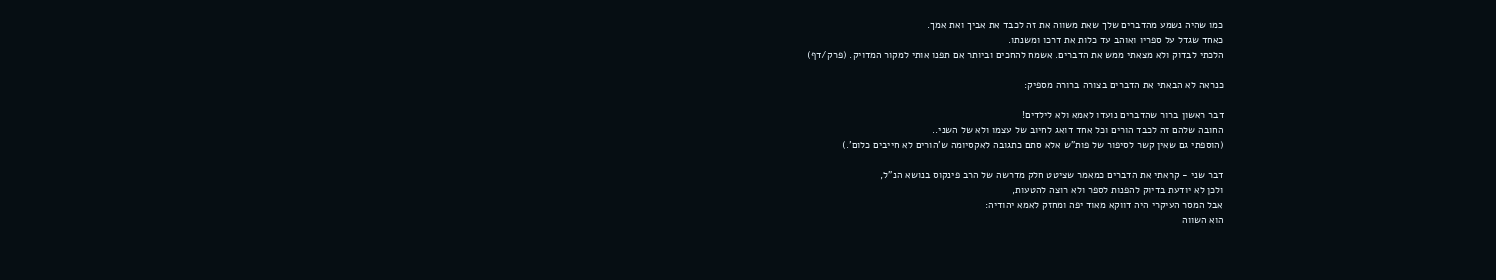כמו שהיה נשמע מהדברים שלך שאת משווה את זה לכבד את אביך ואת אמך.
כאחד שגדל על ספריו ואוהב עד כלות את דרכו ומשנתו.
הלכתי לבדוק ולא מצאתי ממש את הדברים. אשמח להחכים וביותר אם תפנו אותי למקור המדויק. (פרק/דף)

כנראה לא הבאתי את הדברים בצורה ברורה מספיק:

דבר ראשון ברור שהדברים נועדו לאמא ולא לילדים!
החובה שלהם זה לכבד הורים וכל אחד דואג לחיוב של עצמו ולא של השני..
(הוספתי גם שאין קשר לסיפור של פות"ש אלא סתם כתגובה לאקסיומה ש'הורים לא חייבים כלום'.)

דבר שני - קראתי את הדברים כמאמר שציטט חלק מדרשה של הרב פינקוס בנושא הנ"ל,
ולכן לא יודעת בדיוק להפנות לספר ולא רוצה להטעות,
אבל המסר העיקרי היה דווקא מאוד יפה ומחזק לאמא יהודיה:
הוא השווה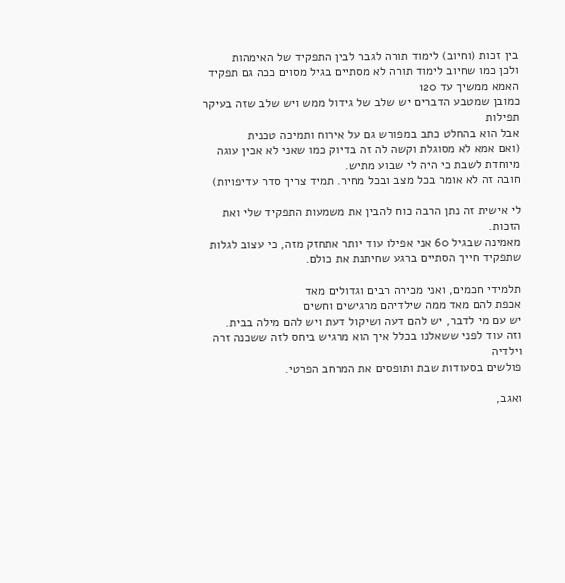בין זכות (וחיוב) לימוד תורה לגבר לבין התפקיד של האימהות
ולכן כמו שחיוב לימוד תורה לא מסתיים בגיל מסוים ככה גם תפקיד האמא ממשיך עד 120
כמובן שמטבע הדברים יש שלב של גידול ממש ויש שלב שזה בעיקר תפילות
אבל הוא בהחלט כתב במפורש גם על אירוח ותמיכה טכנית
(ואם אמא לא מסוגלת וקשה לה זה בדיוק כמו שאני לא אכין עוגה מיוחדת לשבת כי היה לי שבוע מתיש.
חובה זה לא אומר בכל מצב ובכל מחיר. תמיד צריך סדר עדיפויות)

לי אישית זה נתן הרבה כוח להבין את משמעות התפקיד שלי ואת הזכות.
מאמינה שבגיל 60 אני אפילו עוד יותר אתחזק מזה, כי עצוב לגלות שתפקיד חייך הסתיים ברגע שחיתנת את כולם.

תלמידי חכמים, ואני מכירה רבים וגדולים מאד
אכפת להם מאד ממה שילדיהם מרגישים וחשים
יש עם מי לדבר, יש להם דעה ושיקול דעת ויש להם מילה בבית.
וזה עוד לפני ששאלנו בכלל איך הוא מרגיש ביחס לזה ששכנה זרה וילדיה
פולשים בסעודות שבת ותופסים את המרחב הפרטי.

ואגב,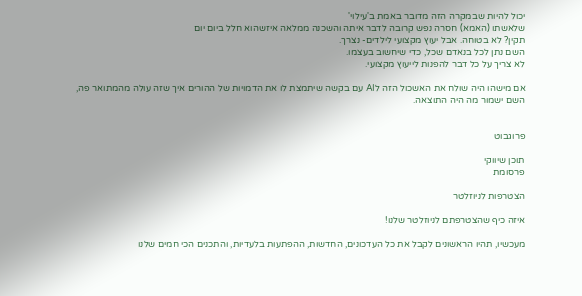יכול להיות שבמקרה הזה מדובר באמת ב'עילוי'
שלאשתו (האמא) חסרה נפש קרובה לדבר איתה והשכנה ממלאה איזשהוא חלל ביום יום
תקין? לא בטוחה. אבל יעוץ מקצועי לילדים- נצרך.
השם נתן לכל בנאדם שכל, כדי שיחשוב בעצמו.
לא צריך על כל דבר להפנות לייעוץ מקצועי.

אם מישהו היה שולח את האשכול הזה לAI עם בקשה שיתמצת לו את הדמויות של ההורים איך שזה עולה מהמתואר פה,
השם ישמור מה היה התוצאה.


פרוגבוט

תוכן שיווקי
פרסומת

הצטרפות לניוזלטר

איזה כיף שהצטרפתם לניוזלטר שלנו!

מעכשיו, תהיו הראשונים לקבל את כל העדכונים, החדשות, ההפתעות בלעדיות, והתכנים הכי חמים שלנו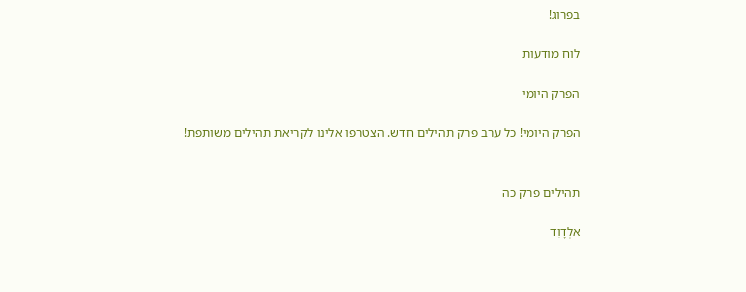בפרוג!

לוח מודעות

הפרק היומי

הפרק היומי! כל ערב פרק תהילים חדש. הצטרפו אלינו לקריאת תהילים משותפת!


תהילים פרק כה

אלְדָוִד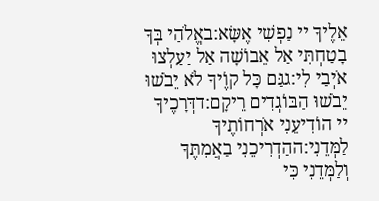אֵלֶיךָ יי נַפְשִׁי אֶשָּׂא:באֱלֹהַי בְּךָ בָטַחְתִּי אַל אֵבוֹשָׁה אַל יַעַלְצוּ אֹיְבַי לִי:גגַּם כָּל קוֶֹיךָ לֹא יֵבֹשׁוּ יֵבֹשׁוּ הַבּוֹגְדִים רֵיקָם:דדְּרָכֶיךָ יי הוֹדִיעֵנִי אֹרְחוֹתֶיךָ לַמְּדֵנִי:ההַדְרִיכֵנִי בַאֲמִתֶּךָ וְלַמְּדֵנִי כִּי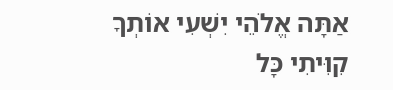אַתָּה אֱלֹהֵי יִשְׁעִי אוֹתְךָ קִוִּיתִי כָּל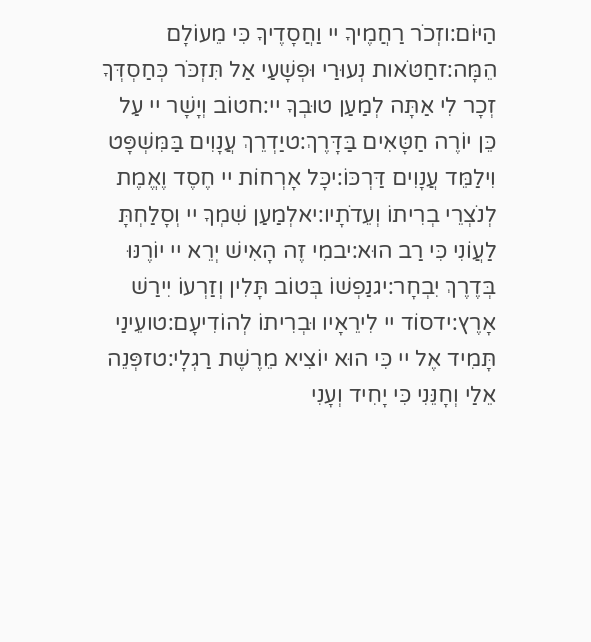הַיּוֹם:וזְכֹר רַחֲמֶיךָ יי וַחֲסָדֶיךָ כִּי מֵעוֹלָם הֵמָּה:זחַטֹּאות נְעוּרַי וּפְשָׁעַי אַל תִּזְכֹּר כְּחַסְדְּךָ זְכָר לִי אַתָּה לְמַעַן טוּבְךָ יי:חטוֹב וְיָשָׁר יי עַל כֵּן יוֹרֶה חַטָּאִים בַּדָּרֶךְ:טיַדְרֵךְ עֲנָוִים בַּמִּשְׁפָּט וִילַמֵּד עֲנָוִים דַּרְכּוֹ:יכָּל אָרְחוֹת יי חֶסֶד וֶאֱמֶת לְנֹצְרֵי בְרִיתוֹ וְעֵדֹתָיו:יאלְמַעַן שִׁמְךָ יי וְסָלַחְתָּ לַעֲוֹנִי כִּי רַב הוּא:יבמִי זֶה הָאִישׁ יְרֵא יי יוֹרֶנּוּ בְּדֶרֶךְ יִבְחָר:יגנַפְשׁוֹ בְּטוֹב תָּלִין וְזַרְעוֹ יִירַשׁ אָרֶץ:ידסוֹד יי לִירֵאָיו וּבְרִיתוֹ לְהוֹדִיעָם:טועֵינַי תָּמִיד אֶל יי כִּי הוּא יוֹצִיא מֵרֶשֶׁת רַגְלָי:טזפְּנֵה אֵלַי וְחָנֵּנִי כִּי יָחִיד וְעָנִי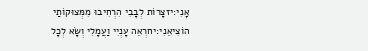אָנִי:יזצָרוֹת לְבָבִי הִרְחִיבוּ מִמְּצוּקוֹתַי הוֹצִיאֵנִי:יחרְאֵה עָנְיִי וַעֲמָלִי וְשָׂא לְכָל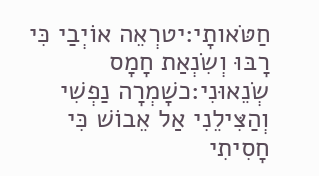חַטֹּאותָי:יטרְאֵה אוֹיְבַי כִּי רָבּוּ וְשִׂנְאַת חָמָס שְׂנֵאוּנִי:כשָׁמְרָה נַפְשִׁי וְהַצִּילֵנִי אַל אֵבוֹשׁ כִּי חָסִיתִי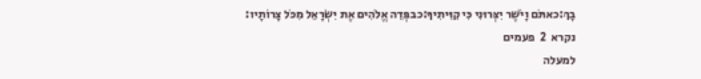בָךְ:כאתֹּם וָיֹשֶׁר יִצְּרוּנִי כִּי קִוִּיתִיךָ:כבפְּדֵה אֱלֹהִים אֶת יִשְׂרָאֵל מִכֹּל צָרוֹתָיו:
נקרא  2  פעמים
למעלה